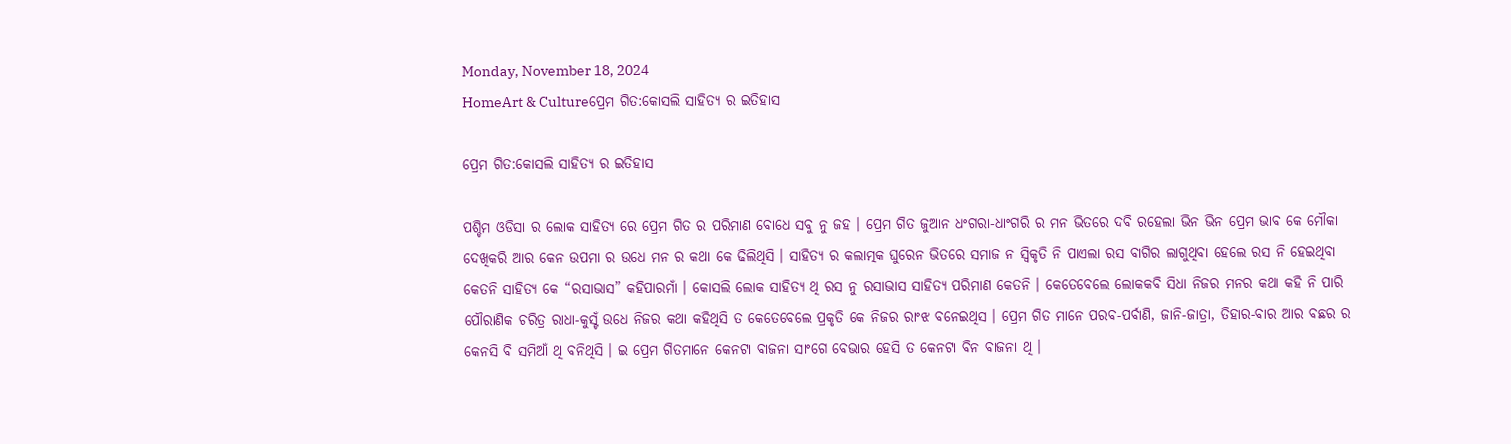Monday, November 18, 2024
HomeArt & Cultureପ୍ରେମ ଗିତ:କୋସଲି ସାହିତ୍ୟ ର ଇତିହାସ

ପ୍ରେମ ଗିତ:କୋସଲି ସାହିତ୍ୟ ର ଇତିହାସ

ପଶ୍ଚିମ ଓଡିସା ର ଲୋକ ସାହିତ୍ୟ ରେ ପ୍ରେମ ଗିତ ର ପରିମାଣ ବୋଧେ ସବୁ ନୁ ଜହ । ପ୍ରେମ ଗିତ ଜୁଆନ ଧଂଗରା-ଧାଂଗରି ର ମନ ଭିତରେ ଦବି ରହେଲା ଭିନ ଭିନ ପ୍ରେମ ଭାବ କେ ମୌକା ଦେଖିକରି ଆର କେନ ଉପମା ର ଉଧେ ମନ ର କଥା କେ ଢିଲିଥିସି । ସାହିତ୍ୟ ର କଲାତ୍ମକ ଘୁରେନ ଭିତରେ ସମାଜ ନ ସ୍ୱିକୃତି ନି ପାଏଲା ରସ ବାଗିର ଲାଗୁଥିବା ହେଲେ ରସ ନି ହେଇଥିବା କେତନି ସାହିତ୍ୟ କେ “ରସାଭାସ” କହିପାରମାଁ । କୋସଲି ଲୋକ ସାହିତ୍ୟ ଥି ରସ ନୁ ରସାଭାସ ସାହିତ୍ୟ ପରିମାଣ କେତନି । କେତେବେଲେ ଲୋକକବି ସିଧା ନିଜର ମନର କଥା କହି ନି ପାରି ପୌରାଣିକ ଚରିତ୍ର ରାଧା-କୁସ୍ଟଁ ଉଧେ ନିଜର କଥା କହିଥିସି ତ କେତେବେଲେ ପ୍ରକୃତି କେ ନିଜର ରାଂଝ ବନେଇଥିସ । ପ୍ରେମ ଗିତ ମାନେ ପରବ-ପର୍ବାଣି, ଜାନି-ଜାତ୍ରା, ତିହାର-ବାର ଆର ବଛର ର କେନସି ବି ସମିଆଁ ଥି ବନିଥିସି । ଇ ପ୍ରେମ ଗିତମାନେ କେନଟା ବାଜନା ସାଂଗେ ବେଭାର ହେସି ତ କେନଟା ବିନ ବାଜନା ଥି ।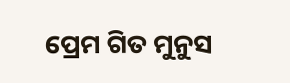ପ୍ରେମ ଗିତ ମୁନୁସ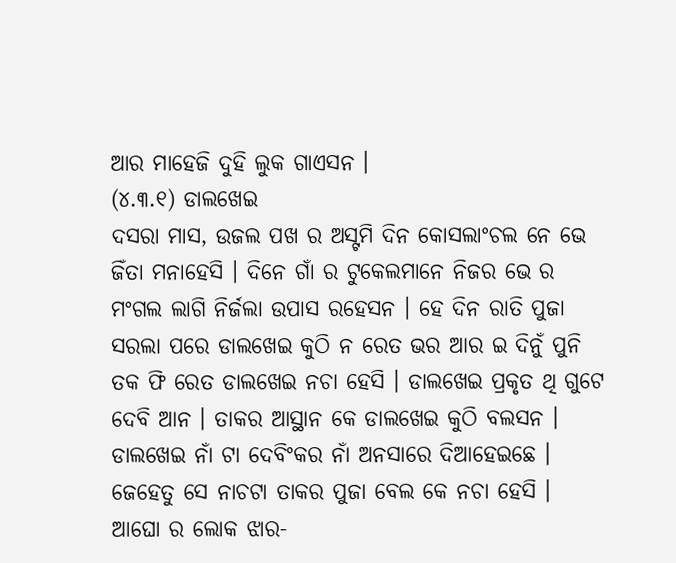ଆର ମାହେଜି ଦୁହି ଲୁକ ଗାଏସନ ।
(୪.୩.୧) ଡାଲଖେଇ
ଦସରା ମାସ, ଉଜଲ ପଖ ର ଅସ୍ଟମି ଦିନ କୋସଲାଂଚଲ ନେ ଭେ ଜିଁତା ମନାହେସି । ଦିନେ ଗାଁ ର ଟୁକେଲମାନେ ନିଜର ଭେ ର ମଂଗଲ ଲାଗି ନିର୍ଜଲା ଉପାସ ରହେସନ । ହେ ଦିନ ରାତି ପୁଜା ସରଲା ପରେ ଡାଲଖେଇ କୁଠି ନ ରେତ ଭର ଆର ଇ ଦିନୁଁ ପୁନି ତକ ଫି ରେତ ଡାଲଖେଇ ନଚା ହେସି । ଡାଲଖେଇ ପ୍ରକୃତ ଥି ଗୁଟେ ଦେବି ଆନ । ତାକର ଆସ୍ଥାନ କେ ଡାଲଖେଇ କୁଠି ବଲସନ । ଡାଲଖେଇ ନାଁ ଟା ଦେବିଂକର ନାଁ ଅନସାରେ ଦିଆହେଇଛେ । ଜେହେତୁ ସେ ନାଚଟା ତାକର ପୁଜା ବେଲ କେ ନଚା ହେସି । ଆଘୋ ର ଲୋକ ଝାର-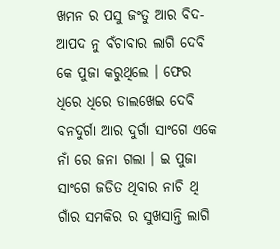ଖମନ ର ପସୁ ଜଂତୁ ଆର ବିଦ-ଆପଦ ନୁ ବଁଚାବାର ଲାଗି ଦେବି କେ ପୁଜା କରୁଥିଲେ । ଫେର ଧିରେ ଧିରେ ଡାଲଖେଇ ଦେବି ବନଦୁର୍ଗା ଆର ଦୁର୍ଗା ସାଂଗେ ଏକେ ନାଁ ରେ ଜନା ଗଲା । ଇ ପୁଜା ସାଂଗେ ଜଡିତ ଥିବାର ନାଚି ଥି ଗାଁର ସମକିର ର ସୁଖସାନ୍ତି ଲାଗି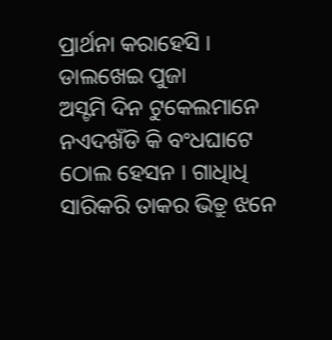ପ୍ରାର୍ଥନା କରାହେସି ।
ଡାଲଖେଇ ପୁଜା
ଅସ୍ଟମି ଦିନ ଟୁକେଲମାନେ ନଏଦଖଁଡି କି ବଂଧଘାଟେ ଠୋଲ ହେସନ । ଗାଧିାଧି ସାରିକରି ତାକର ଭିତ୍ରୁ ଝନେ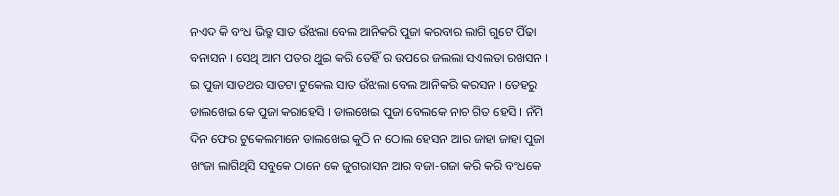ନଏଦ କି ବଂଧ ଭିତ୍ରୁ ସାତ ଉଁଝଲା ବେଲ ଆନିକରି ପୁଜା କରବାର ଲାଗି ଗୁଟେ ପିଁଢା ବନାସନ । ସେଥି ଆମ ପତର ଥୁଇ କରି ତେହିଁ ର ଉପରେ ଜଲଲା ସଏଲତା ରଖସନ । ଇ ପୁଜା ସାତଥର ସାତଟା ଟୁକେଲ ସାତ ଉଁଝଲା ବେଲ ଆନିକରି କରସନ । ତେହରୁ ଡାଲଖେଇ କେ ପୁଜା କରାହେସି । ଡାଲଖେଇ ପୁଜା ବେଲକେ ନାଚ ଗିତ ହେସି । ନଁମି ଦିନ ଫେର ଟୁକେଲମାନେ ଡାଲଖେଇ କୁଠି ନ ଠୋଲ ହେସନ ଆର ଜାହା ଜାହା ପୁଜା ଖଂଜା ଲାଗିଥିସି ସବୁକେ ଠାନେ କେ ଜୁଗରାସନ ଆର ବଜା-ଗଜା କରି କରି ବଂଧକେ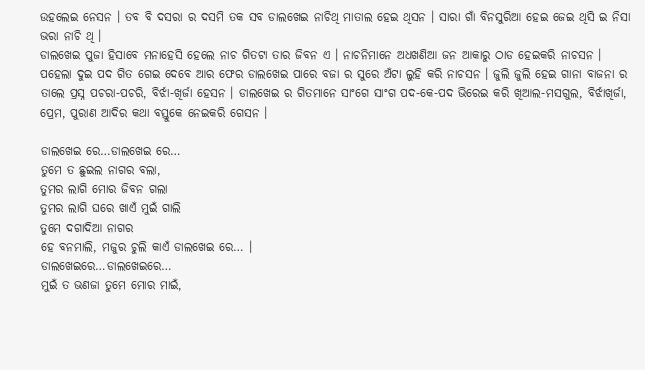ଉହଲେଇ ନେସନ । ତବ ବି ଦସରା ର ଦସମି ତକ ସବ ଡାଲଖେଇ ନାଚିଥି ମାତାଲ ହେଇ ଥିସନ । ସାରା ଗାଁ ବିନସୁରିଆ ହେଇ ଜେଇ ଥିସି ଇ ନିସା ଭରା ନାଚି ଥି ।
ଡାଲଖେଇ ପୁଜା ହିସାବେ ମନାହେସି ହେଲେ ନାଚ ଗିତଟା ତାର ଜିବନ ଏ । ନାଚନିମାନେ ଅଧଖଣିଆ ଜନ ଆକାରୁ ଠାଡ ହେଇକରି ନାଚସନ । ପହେଲା ଦୁଇ ପଦ ଗିତ ଗେଇ ଦେବେ ଆର ଫେର ଡାଲଖେଇ ପାରେ ବଜା ର ସୁରେ ଅଁଟା ଲୁହି କରି ନାଚସନ । ଜୁଲି ଜୁଲି ହେଇ ଗାନା ବାଜନା ର ତାଲେ ପ୍ରସ୍ନ ପଚରା-ପଚରି, ବିର୍ଝା-ଖିର୍ଜା ହେସନ । ଡାଲଖେଇ ର ଗିତମାନେ ସାଂଗେ ସାଂଗ ପଦ-କେ-ପଦ ଭିରେଇ କରି ଖିଆଲ-ମସଗୁଲ, ବିର୍ଝାଖିର୍ଜା, ପ୍ରେମ, ପୁରାଣ ଆଦିର କଥା ବସ୍ତୁକେ ନେଇକରି ଗେସନ ।

ଡାଲଖେଇ ରେ…ଡାଲଖେଇ ରେ…
ତୁମେ ତ ଛୁଇଲ ନାଗର ବଲା,
ତୁମର ଲାଗି ମୋର ଜିବନ ଗଲା
ତୁମର ଲାଗି ଘରେ ଖାଏଁ ମୁଇଁ ଗାଲି
ତୁମେ ଦଗାଦିଆ ନାଗର
ହେ ବନମାଲି, ମଜୁର ଚୁଲି କାଏଁ ଡାଲଖେଇ ରେ… ।
ଡାଲଖେଇରେ…ଡାଲଖେଇରେ…
ମୁଇଁ ତ ଭଣଜା ତୁମେ ମୋର ମାଇଁ,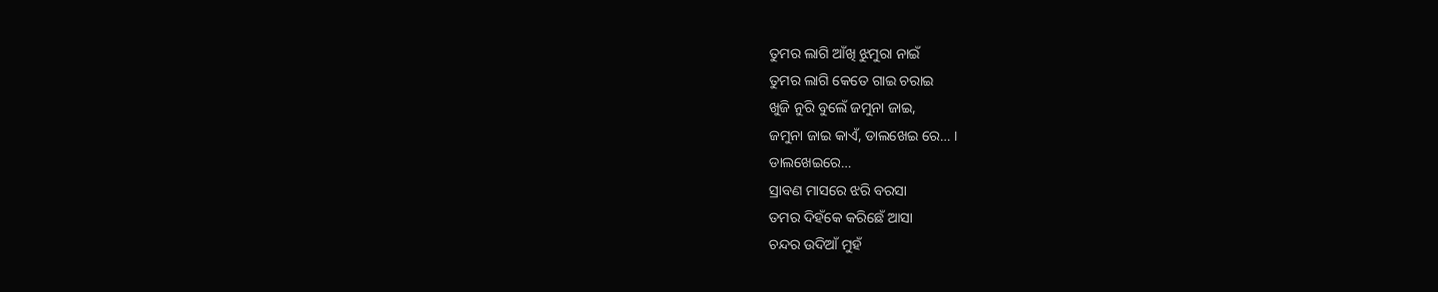ତୁମର ଲାଗି ଆଁଖି ଝୁମୁରା ନାଇଁ
ତୁମର ଲାଗି କେତେ ଗାଇ ଚରାଇ
ଖୁଜି ନୁରି ବୁଲେଁ ଜମୁନା ଜାଇ,
ଜମୁନା ଜାଇ କାଏଁ, ଡାଲଖେଇ ରେ… ।
ଡାଲଖେଇରେ…
ସ୍ରାବଣ ମାସରେ ଝରି ବରସା
ତମର ଦିହଁକେ କରିଛେଁ ଆସା
ଚନ୍ଦର ଉଦିଆଁ ମୁହଁ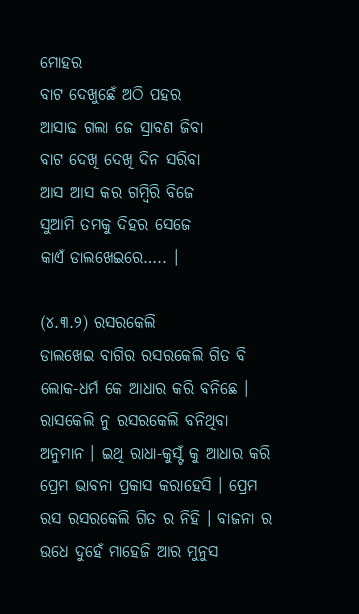ମୋହର
ବାଟ ଦେଖୁଛେଁ ଅଠି ପହର
ଆସାଢ ଗଲା ଜେ ସ୍ରାବଣ ଜିବା
ବାଟ ଦେଖି ଦେଖି ଦିନ ସରିବା
ଆସ ଆସ କର ଗମ୍ବିରି ବିଜେ
ସୁଆମି ତମକୁ ଦିହର ସେଜେ
କାଏଁ ଡାଲଖେଇରେ….. ।

(୪.୩.୨) ରସରକେଲି
ଡାଲଖେଇ ବାଗିର ରସରକେଲି ଗିତ ବି ଲୋକ-ଧର୍ମ କେ ଆଧାର କରି ବନିଛେ । ରାସକେଲି ନୁ ରସରକେଲି ବନିଥିବା ଅନୁମାନ । ଇଥି ରାଧା-କୁସ୍ଟଁ କୁ ଆଧାର କରି ପ୍ରେମ ଭାବନା ପ୍ରକାସ କରାହେସି । ପ୍ରେମ ରସ ରସରକେଲି ଗିତ ର ନିହି । ବାଜନା ର ଉଧେ ଦୁହେଁ ମାହେଜି ଆର ମୁନୁସ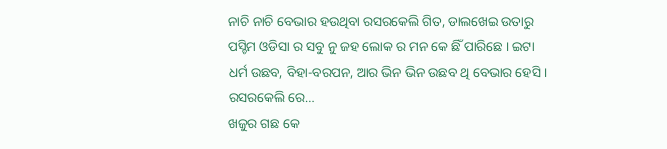ନାଚି ନାଚି ବେଭାର ହଉଥିବା ରସରକେଲି ଗିତ, ଡାଲଖେଇ ଉତାରୁ ପସ୍ଚିମ ଓଡିସା ର ସବୁ ନୁ ଜହ ଲୋକ ର ମନ କେ ଛିଁ ପାରିଛେ । ଇଟା ଧର୍ମ ଉଛବ, ବିହା-ବରପନ, ଆର ଭିନ ଭିନ ଉଛବ ଥି ବେଭାର ହେସି ।
ରସରକେଲି ରେ…
ଖଜୁର ଗଛ କେ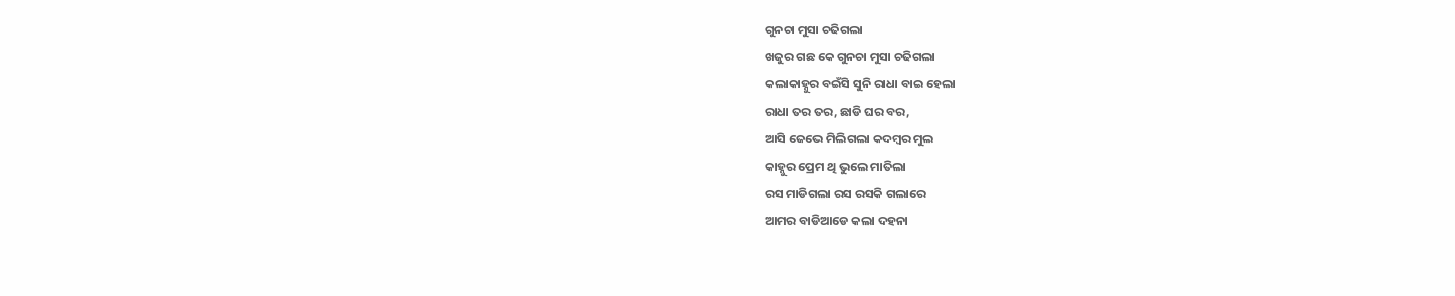ଗୁନଚା ମୁସା ଚଢିଗଲା
ଖଜୁର ଗଛ କେ ଗୁନଚା ମୁସା ଚଢିଗଲା
କଲାକାହ୍ନୁର ବଇଁସି ସୁନି ରାଧା ବାଇ ହେଲା
ରାଧା ତର ତର, ଛାଡି ଘର ବର,
ଆସି ଜେଭେ ମିଲିଗଲା କଦମ୍ବର ମୁଲ
କାହ୍ନୁର ପ୍ରେମ ଥି ଭୁଲେ ମାତିଲା
ରସ ମାଡିଗଲା ରସ ରସକି ଗଲାରେ
ଆମର ବାଡିଆଡେ କଲା ଦହନା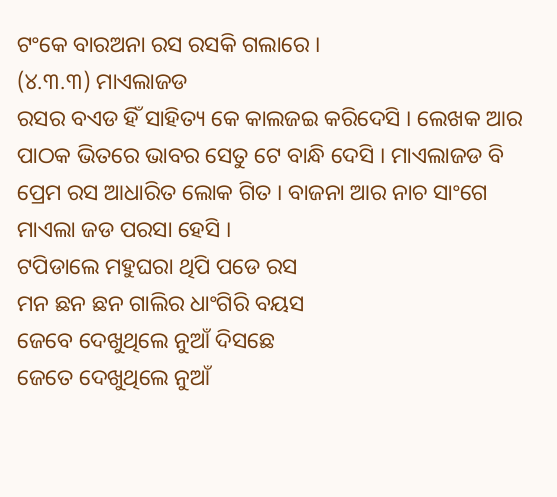ଟଂକେ ବାରଅନା ରସ ରସକି ଗଲାରେ ।
(୪.୩.୩) ମାଏଲାଜଡ
ରସର ବଏଡ ହିଁ ସାହିତ୍ୟ କେ କାଲଜଇ କରିଦେସି । ଲେଖକ ଆର ପାଠକ ଭିତରେ ଭାବର ସେତୁ ଟେ ବାନ୍ଧି ଦେସି । ମାଏଲାଜଡ ବି ପ୍ରେମ ରସ ଆଧାରିତ ଲୋକ ଗିତ । ବାଜନା ଆର ନାଚ ସାଂଗେ ମାଏଲା ଜଡ ପରସା ହେସି ।
ଟପିଡାଲେ ମହୁଘରା ଥିପି ପଡେ ରସ
ମନ ଛନ ଛନ ଗାଲିର ଧାଂଗିରି ବୟସ
ଜେବେ ଦେଖୁଥିଲେ ନୁଆଁ ଦିସଛେ
ଜେତେ ଦେଖୁଥିଲେ ନୁଆଁ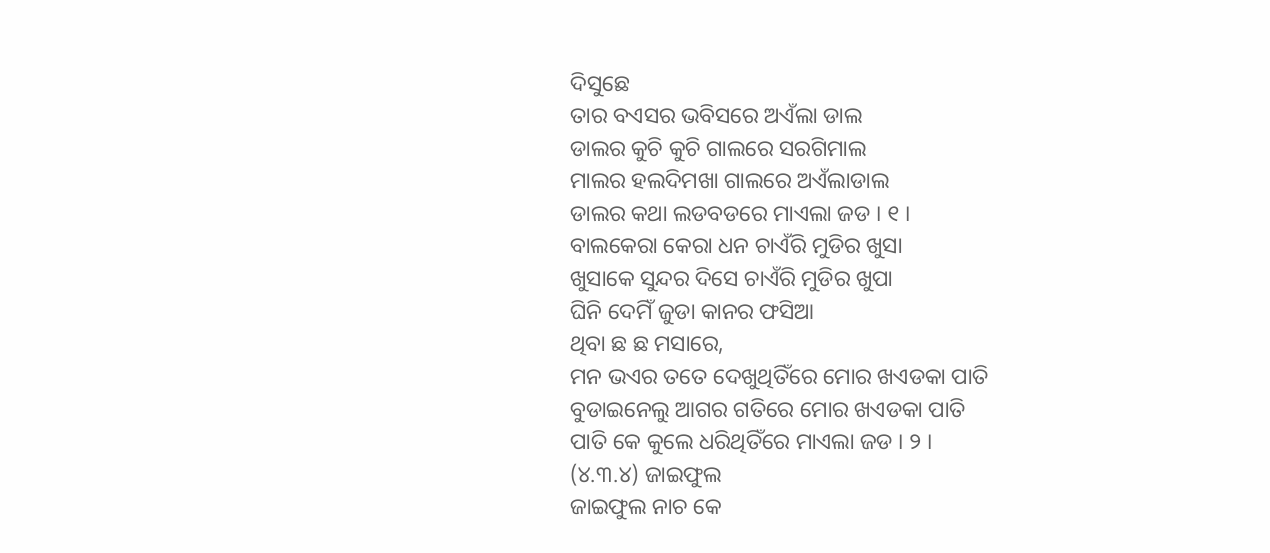ଦିସୁଛେ
ତାର ବଏସର ଭବିସରେ ଅଏଁଲା ଡାଲ
ଡାଲର କୁଚି କୁଚି ଗାଲରେ ସରଗିମାଲ
ମାଲର ହଲଦିମଖା ଗାଲରେ ଅଏଁଲାଡାଲ
ଡାଲର କଥା ଲଡବଡରେ ମାଏଲା ଜଡ । ୧ ।
ବାଲକେରା କେରା ଧନ ଚାଏଁରି ମୁଡିର ଖୁସା
ଖୁସାକେ ସୁନ୍ଦର ଦିସେ ଚାଏଁରି ମୁଡିର ଖୁପା
ଘିନି ଦେମିଁ ଜୁଡା କାନର ଫସିଆ
ଥିବା ଛ ଛ ମସାରେ,
ମନ ଭଏର ତତେ ଦେଖୁଥିତିଁରେ ମୋର ଖଏଡକା ପାତି
ବୁଡାଇନେଲୁ ଆଗର ଗତିରେ ମୋର ଖଏଡକା ପାତି
ପାତି କେ କୁଲେ ଧରିଥିତିଁରେ ମାଏଲା ଜଡ । ୨ ।
(୪.୩.୪) ଜାଇଫୁଲ
ଜାଇଫୁଲ ନାଚ କେ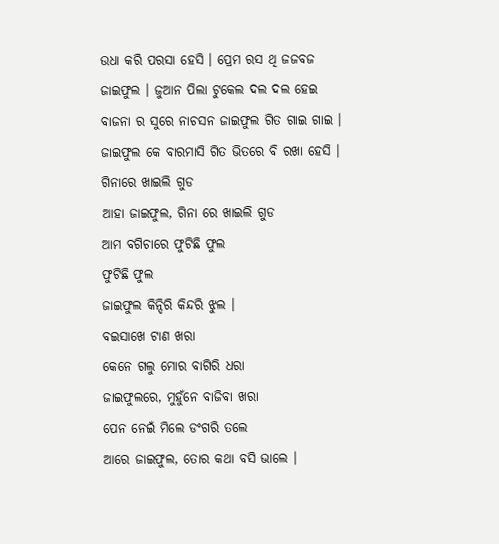ଉଧା କରି ପରସା ହେସି । ପ୍ରେମ ରସ ଥି ଜଜବଜ ଜାଇଫୁଲ । ଜୁଆନ ପିଲା ଟୁକେଲ ଦଲ ଦଲ ହେଇ ବାଜନା ର ସୁରେ ନାଚସନ ଜାଇଫୁଲ ଗିତ ଗାଇ ଗାଇ । ଜାଇଫୁଲ କେ ବାରମାସି ଗିତ ଭିତରେ ବି ରଖା ହେସି ।
ଗିନାରେ ଖାଇଲି ଗୁଡ
ଆହା ଜାଇଫୁଲ, ଗିନା ରେ ଖାଇଲି ଗୁଡ
ଆମ ବଗିଚାରେ ଫୁଟିଛି ଫୁଲ
ଫୁଟିଛି ଫୁଲ
ଜାଇଫୁଲ କିନ୍ଦିରି କିନ୍ଦରି ଝୁଲ ।
ବଇସାଖେ ଟାଣ ଖରା
କେନେ ଗଲୁ ମୋର ବାଗିରି ଧରା
ଜାଇଫୁଲରେ, ମୁହୁଁନେ ବାଜିବା ଖରା
ପେନ ନେଇଁ ମିଲେ ଡଂଗରି ତଲେ
ଆରେ ଜାଇଫୁଲ, ତୋର କଥା ବସି ଭାଲେ ।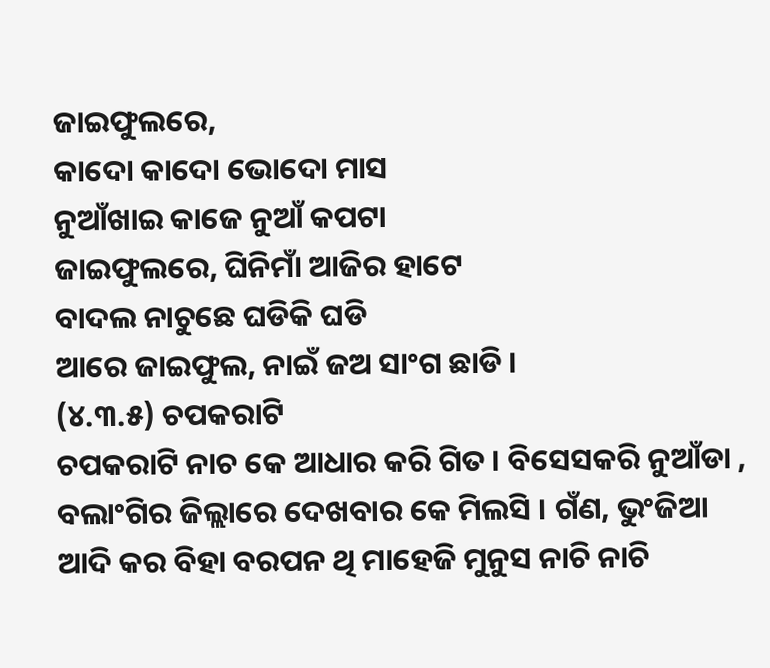ଜାଇଫୁଲରେ,
କାଦୋ କାଦୋ ଭୋଦୋ ମାସ
ନୁଆଁଖାଇ କାଜେ ନୁଆଁ କପଟା
ଜାଇଫୁଲରେ, ଘିନିମାଁ ଆଜିର ହାଟେ
ବାଦଲ ନାଚୁଛେ ଘଡିକି ଘଡି
ଆରେ ଜାଇଫୁଲ, ନାଇଁ ଜଅ ସାଂଗ ଛାଡି ।
(୪.୩.୫) ଚପକରାଟି
ଚପକରାଟି ନାଚ କେ ଆଧାର କରି ଗିତ । ବିସେସକରି ନୁଆଁଡା , ବଲାଂଗିର ଜିଲ୍ଲାରେ ଦେଖବାର କେ ମିଲସି । ଗଁଣ, ଭୁଂଜିଆ ଆଦି କର ବିହା ବରପନ ଥି ମାହେଜି ମୁନୁସ ନାଚି ନାଚି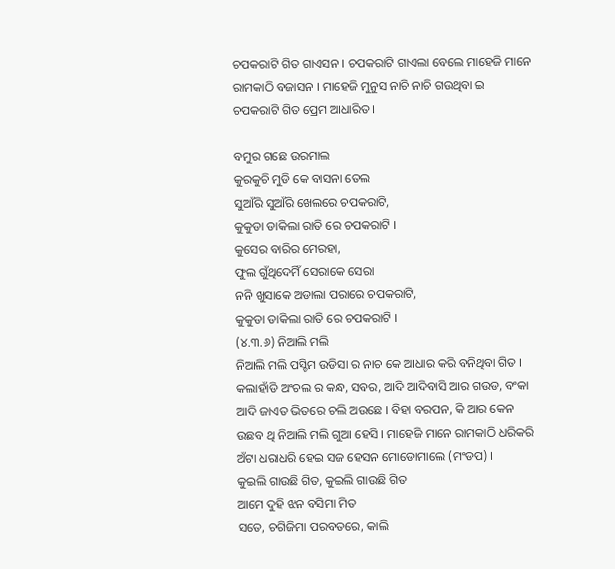ଚପକରାଟି ଗିତ ଗାଏସନ । ଚପକରାଟି ଗାଏଲା ବେଲେ ମାହେଜି ମାନେ ରାମକାଠି ବଜାସନ । ମାହେଜି ମୁନୁସ ନାଚି ନାଚି ଗଉଥିବା ଇ ଚପକରାଟି ଗିତ ପ୍ରେମ ଆଧାରିତ ।

ବମୁର ଗଛେ ଉରମାଲ
କୁରକୁଚି ମୁଡି କେ ବାସନା ତେଲ
ସୁଆଁରି ସୁଆଁରି ଖେଲରେ ଚପକରାଟି,
କୁକୁଡା ଡାକିଲା ରାତି ରେ ଚପକରାଟି ।
କୁସେର ବାରିର ମେରହା,
ଫୁଲ ଗୁଁଥିଦେମିଁ ସେରାକେ ସେରା
ନନି ଖୁସାକେ ଅଡାଲା ପରାରେ ଚପକରାଟି,
କୁକୁଡା ଡାକିଲା ରାତି ରେ ଚପକରାଟି ।
(୪.୩.୬) ନିଆଲି ମଲି
ନିଆଲି ମଲି ପସ୍ଚିମ ଉଡିସା ର ନାଚ କେ ଆଧାର କରି ବନିଥିବା ଗିତ । କଲାହାଁଡି ଅଂଚଲ ର କନ୍ଧ, ସବର, ଆଦି ଆଦିବାସି ଆର ଗଉଡ, ବଂକା ଆଦି ଜାଏତ ଭିତରେ ଚଲି ଅଉଛେ । ବିହା ବରପନ, କି ଆର କେନ ଉଛବ ଥି ନିଆଲି ମଲି ଗୁଆ ହେସି । ମାହେଜି ମାନେ ରାମକାଠି ଧରିକରି ଅଁଟା ଧରାଧରି ହେଇ ସଜ ହେସନ ମୋଡୋମାଲେ (ମଂଡପ) ।
କୁଇଲି ଗାଉଛି ଗିତ, କୁଇଲି ଗାଉଛି ଗିତ
ଆମେ ଦୁହି ଝନ ବସିମା ମିତ
ସତେ, ଚଗିଜିମା ପରବତରେ, କାଲି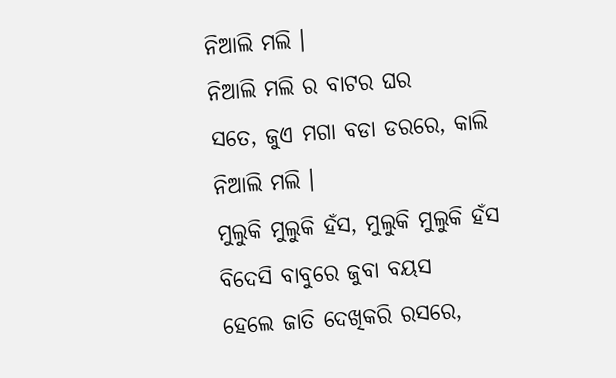ନିଆଲି ମଲି ।
ନିଆଲି ମଲି ର ବାଟର ଘର
ସତେ, ଜୁଏ ମଗା ବଡା ଡରରେ, କାଲି ନିଆଲି ମଲି ।
ମୁଲୁକି ମୁଲୁକି ହଁସ, ମୁଲୁକି ମୁଲୁକି ହଁସ
ବିଦେସି ବାବୁରେ ଜୁବା ବୟସ
ହେଲେ ଜାତି ଦେଖିକରି ରସରେ,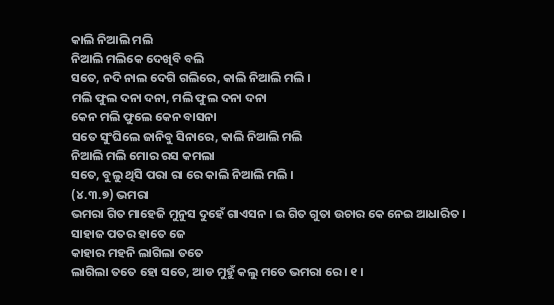କାଲି ନିଆଲି ମଲି
ନିଆଲି ମଲିକେ ଦେଖିବି ବଲି
ସତେ, ନଦି ନାଲ ଦେଗି ଗଲିରେ, କାଲି ନିଆଲି ମଲି ।
ମଲି ଫୁଲ ଦନା ଦନା, ମଲି ଫୁଲ ଦନା ଦନା
କେନ ମଲି ଫୁଲେ କେନ ବାସନା
ସତେ ସୁଂଘିଲେ ଜାନିବୁ ସିନାରେ, କାଲି ନିଆଲି ମଲି
ନିଆଲି ମଲି ମୋର ରସ କମଲା
ସତେ, ବୁଲୁ ଥିସି ପରା ରା ରେ କାଲି ନିଆଲି ମଲି ।
(୪.୩.୭) ଭମରା
ଭମରା ଗିତ ମାହେଜି ମୁନୁସ ଦୁହେଁ ଗାଏସନ । ଇ ଗିତ ଗୁତା ଉଚାର କେ ନେଇ ଆଧାରିତ ।
ସାହାଜ ପତର ହାତେ ଜେ
କାହାର ମହନି ଲାଗିଲା ତତେ
ଲାଗିଲା ତତେ ହୋ ସତେ, ଆଡ ମୁହୁଁ କଲୁ ମତେ ଭମରା ରେ । ୧ ।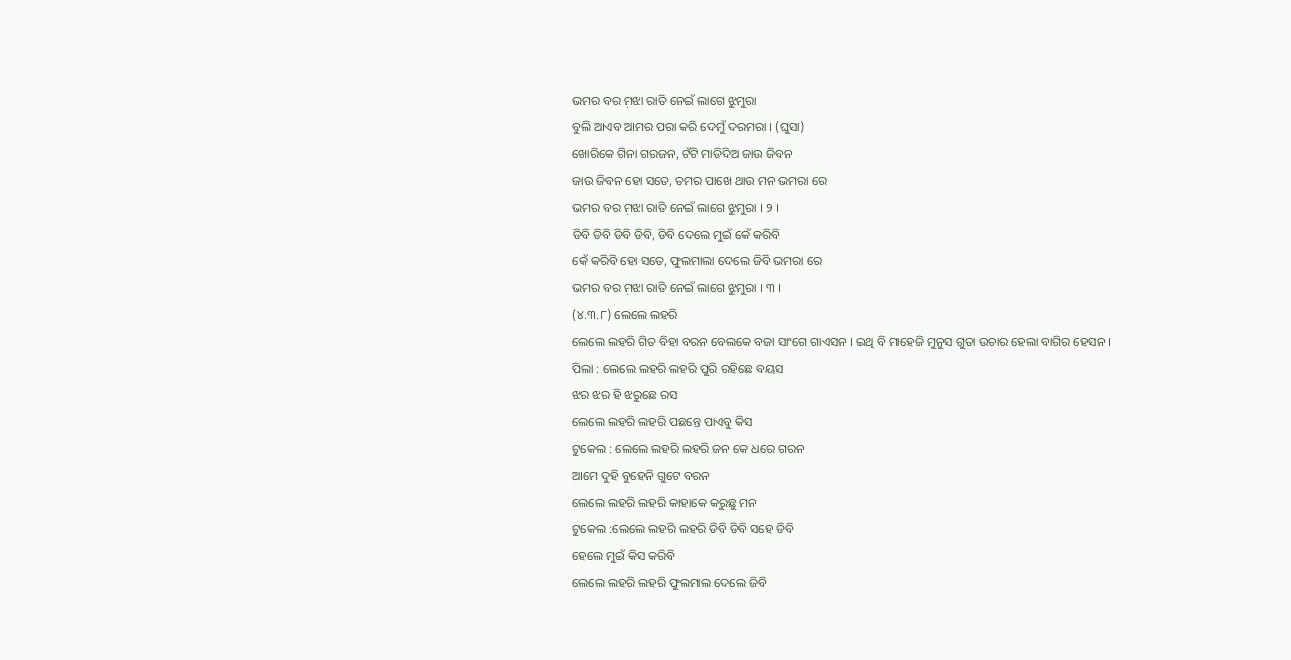ଭମର ବର ମ଼ଝା ରାତି ନେଇଁ ଲାଗେ ଝୁମୁରା
ବୁଲି ଆଏବ ଆମର ପରା କରି ଦେମୁଁ ଦରମରା । (ଘୁସା)
ଖୋରିକେ ଗିନା ଗରଜନ, ଟଁଟି ମାଡିଦିଅ ଜାଉ ଜିବନ
ଜାଉ ଜିବନ ହୋ ସତେ, ତମର ପାଖେ ଥାଉ ମନ ଭମରା ରେ
ଭମର ବର ମ଼ଝା ରାତି ନେଇଁ ଲାଗେ ଝୁମୁରା । ୨ ।
ଡିବି ଡିବି ଡିବି ଡିବି, ଡିବି ଦେଲେ ମୁଇଁ କେଁ କରିବି
କେଁ କରିବି ହୋ ସତେ, ଫୁଲମାଲା ଦେଲେ ଜିବି ଭମରା ରେ
ଭମର ବର ମ଼ଝା ରାତି ନେଇଁ ଲାଗେ ଝୁମୁରା । ୩ ।
(୪.୩.୮) ଲେଲେ ଲହରି
ଲେଲେ ଲହରି ଗିତ ବିହା ବରନ ବେଲକେ ବଜା ସାଂଗେ ଗାଏସନ । ଇଥି ବି ମାହେଜି ମୁନୁସ ଗୁତା ଉଚାର ହେଲା ବାଗିର ହେସନ ।
ପିଲା : ଲେଲେ ଲହରି ଲହରି ପୁରି ରହିଛେ ବୟସ
ଝର ଝର ହି ଝରୁଛେ ରସ
ଲେଲେ ଲହରି ଲହରି ପଛନ୍ତେ ପାଏବୁ କିସ
ଟୁକେଲ : ଲେଲେ ଲହରି ଲହରି ଜନ କେ ଧରେ ଗରନ
ଆମେ ଦୁହି ବୁହେନି ଗୁଟେ ବରନ
ଲେଲେ ଲହରି ଲହରି କାହାକେ କରୁଛୁ ମନ
ଟୁକେଲ :ଲେଲେ ଲହରି ଲହରି ଡିବି ଡିବି ସହେ ଡିବି
ହେଲେ ମୁଇଁ କିସ କରିବି
ଲେଲେ ଲହରି ଲହରି ଫୁଲମାଲ ଦେଲେ ଜିବି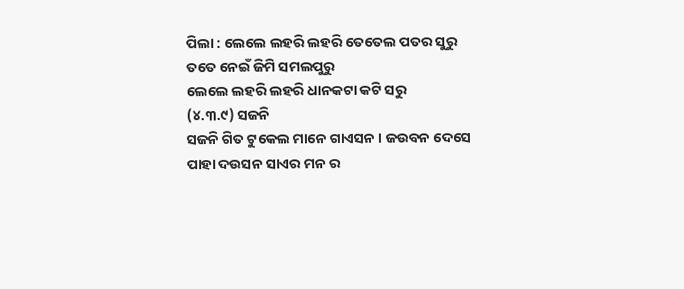ପିଲା : ଲେଲେ ଲହରି ଲହରି ତେତେଲ ପତର ସୁରୁ
ତତେ ନେଇଁ ଜିମି ସମଲପୁରୁ
ଲେଲେ ଲହରି ଲହରି ଧାନକଟା କଟି ସରୁ
(୪.୩.୯) ସଜନି
ସଜନି ଗିତ ଟୁକେଲ ମାନେ ଗାଏସନ । ଜଉବନ ଦେସେ ପାହା ଦଉସନ ସାଏର ମନ ର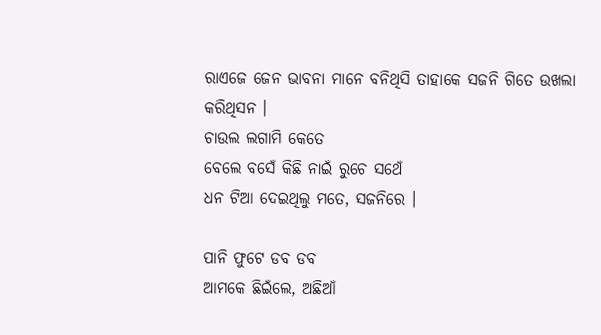ରାଏଜେ ଜେନ ଭାବନା ମାନେ ବନିଥିସି ତାହାକେ ସଜନି ଗିତେ ଉଖଲା କରିଥିସନ ।
ଚାଉଲ ଲଗାମି କେତେ
ବେଲେ ବସେଁ କିଛି ନାଇଁ ରୁଚେ ସଥେଁ
ଧନ ଟିଆ ଦେଇଥିଲୁ ମତେ, ସଜନିରେ ।

ପାନି ଫୁଟେ ଡବ ଡବ
ଆମକେ ଛିଇଁଲେ, ଅଛିଆଁ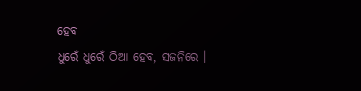ହେବ
ଧୁରେଁ ଧୁରେଁ ଠିଆ ହେବ, ସଜନିରେ ।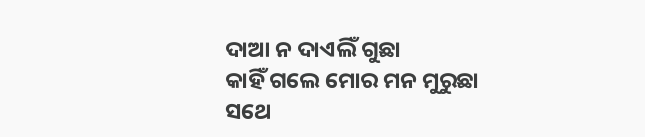ଦାଆ ନ ଦାଏଲିଁ ଗୁଛା
କାହିଁ ଗଲେ ମୋର ମନ ମୁରୁଛା
ସଥେ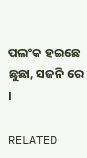ପଲଂକ ହଇଛେ ଛୁଛା, ସଜନି ରେ ।

RELATED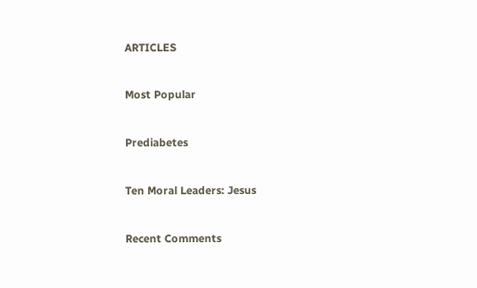ARTICLES

Most Popular

Prediabetes

Ten Moral Leaders: Jesus

Recent Comments